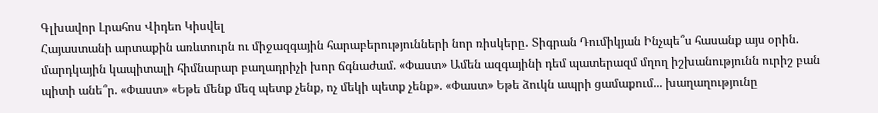Գլխավոր Լրահոս Վիդեո Կիսվել
Հայաստանի արտաքին առևտուրն ու միջազգային հարաբերությունների նոր ռիսկերը․ Տիգրան Դումիկյան Ինչպե՞ս հասանք այս օրին. մարդկային կապիտալի հիմնարար բաղադրիչի խոր ճգնաժամ. «Փաստ» Ամեն ազգայինի դեմ պատերազմ մղող իշխանությունն ուրիշ բան պիտի անե՞ր. «Փաստ» «Եթե մենք մեզ պետք չենք, ոչ մեկի պետք չենք». «Փաստ» Եթե ձուկն ապրի ցամաքում... խաղաղությունը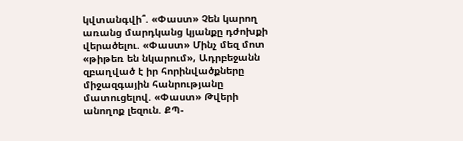կվտանգվի՞. «Փաստ» Չեն կարող առանց մարդկանց կյանքը դժոխքի վերածելու. «Փաստ» Մինչ մեզ մոտ «թիթեռ են նկարում», Ադրբեջանն զբաղված է իր հորինվածքները միջազգային հանրությանը մատուցելով. «Փաստ» Թվերի անողոք լեզուն. ՔՊ-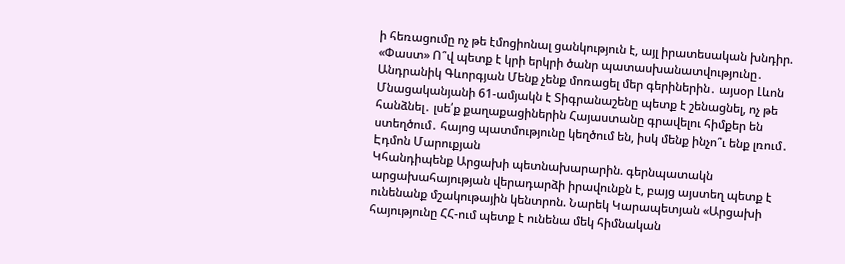ի հեռացումը ոչ թե էմոցիոնալ ցանկություն է, այլ իրատեսական խնդիր. «Փաստ» Ո՞վ պետք է կրի երկրի ծանր պատասխանատվությունը․ Անդրանիկ Գևորգյան Մենք չենք մոռացել մեր գերիներին․ այսօր Լևոն Մնացականյանի 61-ամյակն է Տիգրանաշենը պետք է շենացնել, ոչ թե հանձնել․ լսե՛ք քաղաքացիներին Հայաստանը գրավելու հիմքեր են ստեղծում․ հայոց պատմությունը կեղծում են, իսկ մենք ինչո՞ւ ենք լռում․ Էդմոն Մարուքյան
Կհանդիպենք Արցախի պետնախարարին. գերնպատակն արցախահայության վերադարձի իրավունքն է, բայց այստեղ պետք է ունենանք մշակութային կենտրոն. Նարեկ Կարապետյան «Արցախի հայությունը ՀՀ-ում պետք է ունենա մեկ հիմնական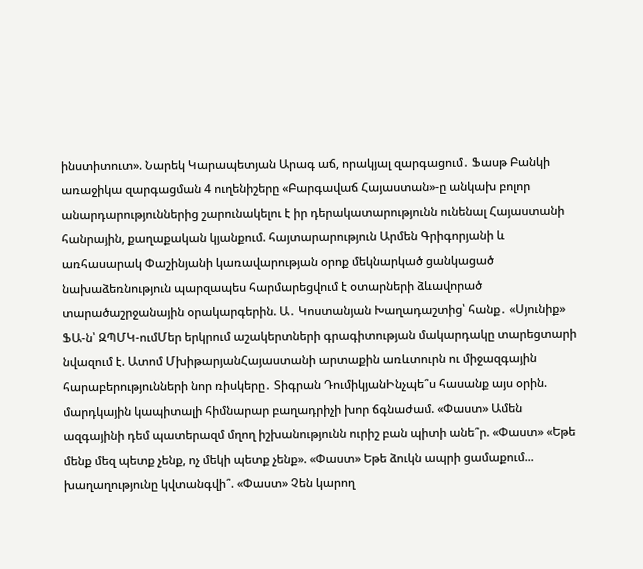ինստիտուտ». Նարեկ Կարապետյան Արագ աճ, որակյալ զարգացում․ Ֆասթ Բանկի առաջիկա զարգացման 4 ուղենիշերը «Բարգավաճ Հայաստան»-ը անկախ բոլոր անարդարություններից շարունակելու է իր դերակատարությունն ունենալ Հայաստանի հանրային, քաղաքական կյանքում. հայտարարություն Արմեն Գրիգորյանի և առհասարակ Փաշինյանի կառավարության օրոք մեկնարկած ցանկացած նախաձեռնություն պարզապես հարմարեցվում է օտարների ձևավորած տարածաշրջանային օրակարգերին. Ա․ Կոստանյան Խաղադաշտից՝ հանք․ «Սյունիք» ՖԱ-ն՝ ԶՊՄԿ-ումՄեր երկրում աշակերտների գրագիտության մակարդակը տարեցտարի նվազում է. Ատոմ ՄխիթարյանՀայաստանի արտաքին առևտուրն ու միջազգային հարաբերությունների նոր ռիսկերը․ Տիգրան ԴումիկյանԻնչպե՞ս հասանք այս օրին. մարդկային կապիտալի հիմնարար բաղադրիչի խոր ճգնաժամ. «Փաստ» Ամեն ազգայինի դեմ պատերազմ մղող իշխանությունն ուրիշ բան պիտի անե՞ր. «Փաստ» «Եթե մենք մեզ պետք չենք, ոչ մեկի պետք չենք». «Փաստ» Եթե ձուկն ապրի ցամաքում... խաղաղությունը կվտանգվի՞. «Փաստ» Չեն կարող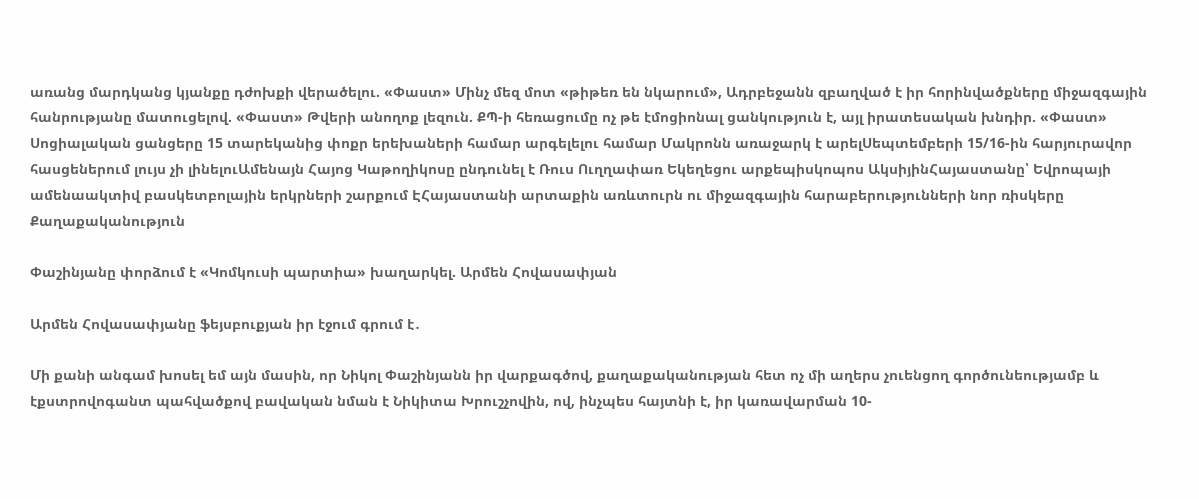առանց մարդկանց կյանքը դժոխքի վերածելու. «Փաստ» Մինչ մեզ մոտ «թիթեռ են նկարում», Ադրբեջանն զբաղված է իր հորինվածքները միջազգային հանրությանը մատուցելով. «Փաստ» Թվերի անողոք լեզուն. ՔՊ-ի հեռացումը ոչ թե էմոցիոնալ ցանկություն է, այլ իրատեսական խնդիր. «Փաստ» Սոցիալական ցանցերը 15 տարեկանից փոքր երեխաների համար արգելելու համար Մակրոնն առաջարկ է արելՍեպտեմբերի 15/16-ին հարյուրավոր հասցեներում լույս չի լինելուԱմենայն Հայոց Կաթողիկոսը ընդունել է Ռուս Ուղղափառ Եկեղեցու արքեպիսկոպոս ԱկսիյինՀայաստանը՝ Եվրոպայի ամենաակտիվ բասկետբոլային երկրների շարքում ԷՀայաստանի արտաքին առևտուրն ու միջազգային հարաբերությունների նոր ռիսկերը
Քաղաքականություն

Փաշինյանը փորձում է «Կոմկուսի պարտիա» խաղարկել. Արմեն Հովասափյան

Արմեն Հովասափյանը ֆեյսբուքյան իր էջում գրում է․

Մի քանի անգամ խոսել եմ այն մասին, որ Նիկոլ Փաշինյանն իր վարքագծով, քաղաքականության հետ ոչ մի աղերս չուենցող գործունեությամբ և էքստրովոգանտ պահվածքով բավական նման է Նիկիտա Խրուշչովին, ով, ինչպես հայտնի է, իր կառավարման 10-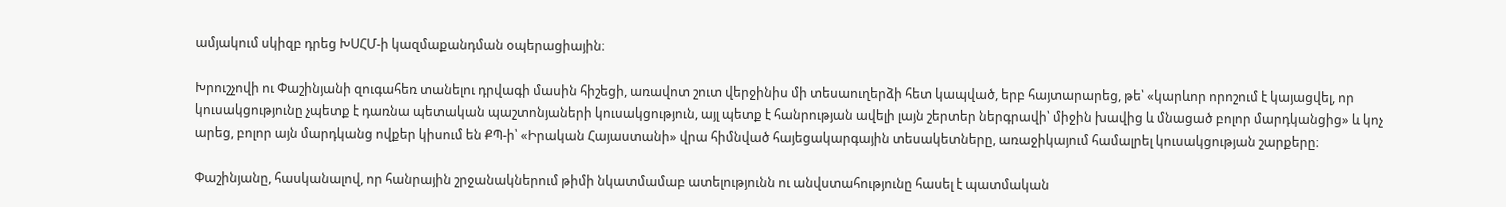ամյակում սկիզբ դրեց ԽՍՀՄ-ի կազմաքանդման օպերացիային։

Խրուշչովի ու Փաշինյանի զուգահեռ տանելու դրվագի մասին հիշեցի, առավոտ շուտ վերջինիս մի տեսաուղերձի հետ կապված, երբ հայտարարեց, թե՝ «կարևոր որոշում է կայացվել, որ կուսակցությունը չպետք է դառնա պետական պաշտոնյաների կուսակցություն, այլ պետք է հանրության ավելի լայն շերտեր ներգրավի՝ միջին խավից և մնացած բոլոր մարդկանցից» և կոչ արեց, բոլոր այն մարդկանց ովքեր կիսում են ՔՊ-ի՝ «Իրական Հայաստանի» վրա հիմնված հայեցակարգային տեսակետները, առաջիկայում համալրել կուսակցության շարքերը։

Փաշինյանը, հասկանալով, որ հանրային շրջանակներում թիմի նկատմամաբ ատելությունն ու անվստահությունը հասել է պատմական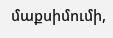մաքսիմումի,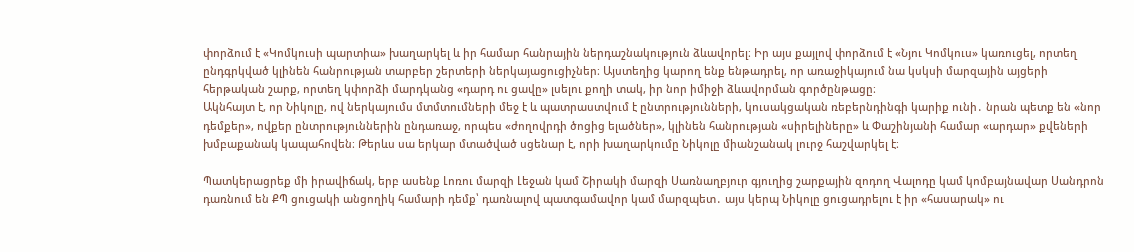փորձում է «Կոմկուսի պարտիա» խաղարկել և իր համար հանրային ներդաշնակություն ձևավորել։ Իր այս քայլով փորձում է «Նյու Կոմկուս» կառուցել, որտեղ ընդգրկված կլինեն հանրության տարբեր շերտերի ներկայացուցիչներ։ Այստեղից կարող ենք ենթադրել, որ առաջիկայում նա կսկսի մարզային այցերի հերթական շարք, որտեղ կփորձի մարդկանց «դարդ ու ցավը» լսելու քողի տակ, իր նոր իմիջի ձևավորման գործընթացը։
Ակնհայտ է, որ Նիկոլը, ով ներկայումս մտմտումների մեջ է և պատրաստվում է ընտրությունների, կուսակցական ռեբերնդինգի կարիք ունի․ նրան պետք են «նոր դեմքեր», ովքեր ընտրություններին ընդառաջ, որպես «ժողովրդի ծոցից ելածներ», կլինեն հանրության «սիրելիները» և Փաշինյանի համար «արդար» քվեների խմբաքանակ կապահովեն։ Թերևս սա երկար մտածված սցենար է, որի խաղարկումը Նիկոլը միանշանակ լուրջ հաշվարկել է։

Պատկերացրեք մի իրավիճակ, երբ ասենք Լոռու մարզի Լեջան կամ Շիրակի մարզի Սառնաղբյուր գյուղից շարքային զոդող Վալոդը կամ կոմբայնավար Սանդրոն դառնում են ՔՊ ցուցակի անցողիկ համարի դեմք՝ դառնալով պատգամավոր կամ մարզպետ․ այս կերպ Նիկոլը ցուցադրելու է իր «հասարակ» ու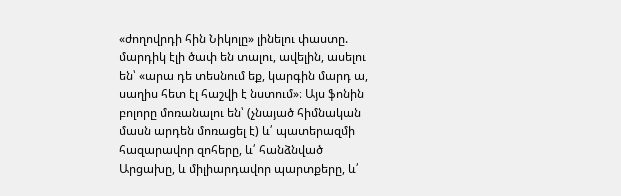«ժողովրդի հին Նիկոլը» լինելու փաստը. մարդիկ էլի ծափ են տալու, ավելին, ասելու են՝ «արա դե տեսնում եք, կարգին մարդ ա, սաղիս հետ էլ հաշվի է նստում»։ Այս ֆոնին բոլորը մոռանալու են՝ (չնայած հիմնական մասն արդեն մոռացել է) և՛ պատերազմի հազարավոր զոհերը, և՛ հանձնված Արցախը, և միլիարդավոր պարտքերը, և՛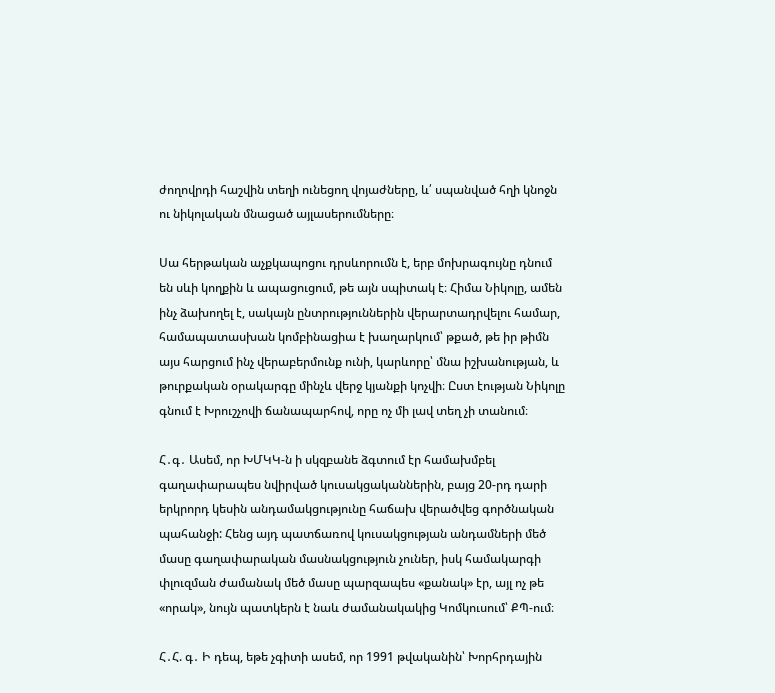ժողովրդի հաշվին տեղի ունեցող վոյաժները, և՛ սպանված հղի կնոջն ու նիկոլական մնացած այլասերումները։

Սա հերթական աչքկապոցու դրսևորումն է, երբ մոխրագույնը դնում են սևի կողքին և ապացուցում, թե այն սպիտակ է։ Հիմա Նիկոլը, ամեն ինչ ձախողել է, սակայն ընտրություններին վերարտադրվելու համար, համապատասխան կոմբինացիա է խաղարկում՝ թքած, թե իր թիմն այս հարցում ինչ վերաբերմունք ունի, կարևորը՝ մնա իշխանության, և թուրքական օրակարգը մինչև վերջ կյանքի կոչվի։ Ըստ էության Նիկոլը գնում է Խրուշչովի ճանապարհով, որը ոչ մի լավ տեղ չի տանում։

Հ․գ․ Ասեմ, որ ԽՄԿԿ-ն ի սկզբանե ձգտում էր համախմբել գաղափարապես նվիրված կուսակցականներին, բայց 20-րդ դարի երկրորդ կեսին անդամակցությունը հաճախ վերածվեց գործնական պահանջի: Հենց այդ պատճառով կուսակցության անդամների մեծ մասը գաղափարական մասնակցություն չուներ, իսկ համակարգի փլուզման ժամանակ մեծ մասը պարզապես «քանակ» էր, այլ ոչ թե «որակ», նույն պատկերն է նաև ժամանակակից Կոմկուսում՝ ՔՊ-ում։

Հ․Հ. գ․ Ի դեպ, եթե չգիտի ասեմ, որ 1991 թվականին՝ Խորհրդային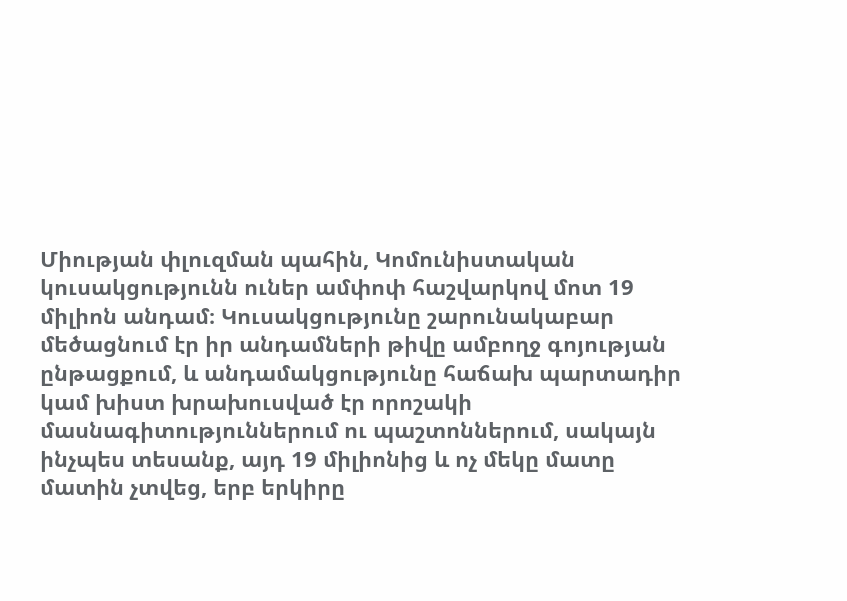Միության փլուզման պահին, Կոմունիստական կուսակցությունն ուներ ամփոփ հաշվարկով մոտ 19 միլիոն անդամ։ Կուսակցությունը շարունակաբար մեծացնում էր իր անդամների թիվը ամբողջ գոյության ընթացքում, և անդամակցությունը հաճախ պարտադիր կամ խիստ խրախուսված էր որոշակի մասնագիտություններում ու պաշտոններում, սակայն ինչպես տեսանք, այդ 19 միլիոնից և ոչ մեկը մատը մատին չտվեց, երբ երկիրը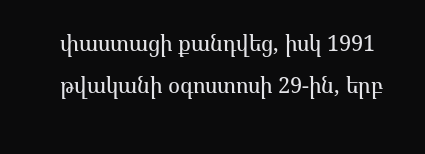փաստացի քանդվեց, իսկ 1991 թվականի օգոստոսի 29-ին, երբ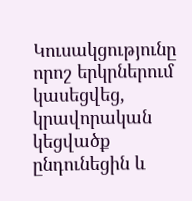Կուսակցությունը որոշ երկրներում կասեցվեց, կրավորական կեցվածք ընդունեցին և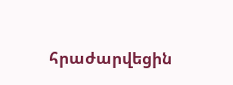հրաժարվեցին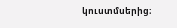կուստմսերից։